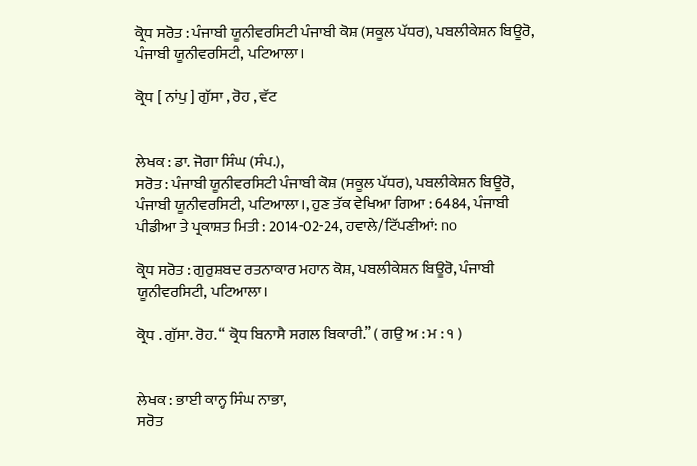ਕ੍ਰੋਧ ਸਰੋਤ : ਪੰਜਾਬੀ ਯੂਨੀਵਰਸਿਟੀ ਪੰਜਾਬੀ ਕੋਸ਼ (ਸਕੂਲ ਪੱਧਰ), ਪਬਲੀਕੇਸ਼ਨ ਬਿਊਰੋ, ਪੰਜਾਬੀ ਯੂਨੀਵਰਸਿਟੀ, ਪਟਿਆਲਾ।

ਕ੍ਰੋਧ [ ਨਾਂਪੁ ] ਗੁੱਸਾ , ਰੋਹ , ਵੱਟ


ਲੇਖਕ : ਡਾ. ਜੋਗਾ ਸਿੰਘ (ਸੰਪ.),
ਸਰੋਤ : ਪੰਜਾਬੀ ਯੂਨੀਵਰਸਿਟੀ ਪੰਜਾਬੀ ਕੋਸ਼ (ਸਕੂਲ ਪੱਧਰ), ਪਬਲੀਕੇਸ਼ਨ ਬਿਊਰੋ, ਪੰਜਾਬੀ ਯੂਨੀਵਰਸਿਟੀ, ਪਟਿਆਲਾ।, ਹੁਣ ਤੱਕ ਵੇਖਿਆ ਗਿਆ : 6484, ਪੰਜਾਬੀ ਪੀਡੀਆ ਤੇ ਪ੍ਰਕਾਸ਼ਤ ਮਿਤੀ : 2014-02-24, ਹਵਾਲੇ/ਟਿੱਪਣੀਆਂ: no

ਕ੍ਰੋਧ ਸਰੋਤ : ਗੁਰੁਸ਼ਬਦ ਰਤਨਾਕਾਰ ਮਹਾਨ ਕੋਸ਼, ਪਬਲੀਕੇਸ਼ਨ ਬਿਊਰੋ, ਪੰਜਾਬੀ ਯੂਨੀਵਰਸਿਟੀ, ਪਟਿਆਲਾ।

ਕ੍ਰੋਧ . ਗੁੱਸਾ. ਰੋਹ. “ ਕ੍ਰੋਧ ਬਿਨਾਸੈ ਸਗਲ ਬਿਕਾਰੀ.” ( ਗਉ ਅ : ਮ : ੧ )


ਲੇਖਕ : ਭਾਈ ਕਾਨ੍ਹ ਸਿੰਘ ਨਾਭਾ,
ਸਰੋਤ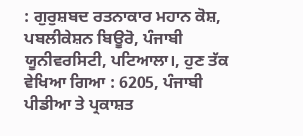: ਗੁਰੁਸ਼ਬਦ ਰਤਨਾਕਾਰ ਮਹਾਨ ਕੋਸ਼, ਪਬਲੀਕੇਸ਼ਨ ਬਿਊਰੋ, ਪੰਜਾਬੀ ਯੂਨੀਵਰਸਿਟੀ, ਪਟਿਆਲਾ।, ਹੁਣ ਤੱਕ ਵੇਖਿਆ ਗਿਆ : 6205, ਪੰਜਾਬੀ ਪੀਡੀਆ ਤੇ ਪ੍ਰਕਾਸ਼ਤ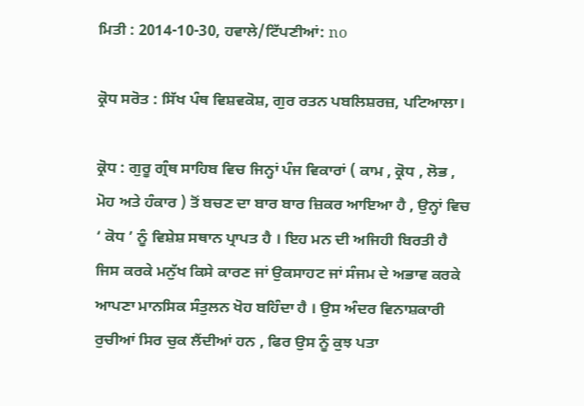ਮਿਤੀ : 2014-10-30, ਹਵਾਲੇ/ਟਿੱਪਣੀਆਂ: no

ਕ੍ਰੋਧ ਸਰੋਤ : ਸਿੱਖ ਪੰਥ ਵਿਸ਼ਵਕੋਸ਼, ਗੁਰ ਰਤਨ ਪਬਲਿਸ਼ਰਜ਼, ਪਟਿਆਲਾ।

ਕ੍ਰੋਧ : ਗੁਰੂ ਗ੍ਰੰਥ ਸਾਹਿਬ ਵਿਚ ਜਿਨ੍ਹਾਂ ਪੰਜ ਵਿਕਾਰਾਂ ( ਕਾਮ , ਕ੍ਰੋਧ , ਲੋਭ , ਮੋਹ ਅਤੇ ਹੰਕਾਰ ) ਤੋਂ ਬਚਣ ਦਾ ਬਾਰ ਬਾਰ ਜ਼ਿਕਰ ਆਇਆ ਹੈ , ਉਨ੍ਹਾਂ ਵਿਚ ‘ ਕੋਧ ’ ਨੂੰ ਵਿਸ਼ੇਸ਼ ਸਥਾਨ ਪ੍ਰਾਪਤ ਹੈ । ਇਹ ਮਨ ਦੀ ਅਜਿਹੀ ਬਿਰਤੀ ਹੈ ਜਿਸ ਕਰਕੇ ਮਨੁੱਖ ਕਿਸੇ ਕਾਰਣ ਜਾਂ ਉਕਸਾਹਟ ਜਾਂ ਸੰਜਮ ਦੇ ਅਭਾਵ ਕਰਕੇ ਆਪਣਾ ਮਾਨਸਿਕ ਸੰਤੁਲਨ ਖੋਹ ਬਹਿੰਦਾ ਹੈ । ਉਸ ਅੰਦਰ ਵਿਨਾਸ਼ਕਾਰੀ ਰੁਚੀਆਂ ਸਿਰ ਚੁਕ ਲੈਂਦੀਆਂ ਹਨ , ਫਿਰ ਉਸ ਨੂੰ ਕੁਝ ਪਤਾ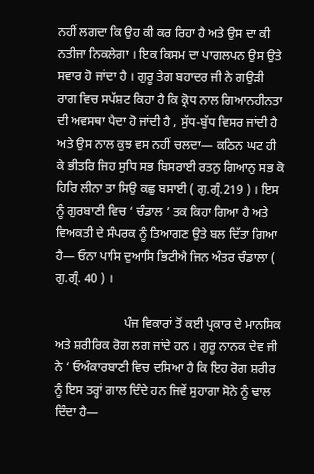ਨਹੀਂ ਲਗਦਾ ਕਿ ਉਹ ਕੀ ਕਰ ਰਿਹਾ ਹੈ ਅਤੇ ਉਸ ਦਾ ਕੀ ਨਤੀਜਾ ਨਿਕਲੇਗਾ । ਇਕ ਕਿਸਮ ਦਾ ਪਾਗਲਪਨ ਉਸ ਉਤੇ ਸਵਾਰ ਹੋ ਜਾਂਦਾ ਹੈ । ਗੁਰੂ ਤੇਗ ਬਹਾਦਰ ਜੀ ਨੇ ਗਉੜੀ ਰਾਗ ਵਿਚ ਸਪੱਸ਼ਟ ਕਿਹਾ ਹੈ ਕਿ ਕ੍ਰੋਧ ਨਾਲ ਗਿਆਨਹੀਨਤਾ ਦੀ ਅਵਸਥਾ ਪੈਦਾ ਹੋ ਜਾਂਦੀ ਹੈ , ਸੁੱਧ-ਬੁੱਧ ਵਿਸਰ ਜਾਂਦੀ ਹੈ ਅਤੇ ਉਸ ਨਾਲ ਕੁਝ ਵਸ ਨਹੀਂ ਚਲਦਾ— ਕਠਿਨ ਘਟ ਹੀ ਕੇ ਭੀਤਰਿ ਜਿਹ ਸੁਧਿ ਸਭ ਬਿਸਰਾਈ ਰਤਨੁ ਗਿਆਨੁ ਸਭ ਕੋ ਹਿਰਿ ਲੀਨਾ ਤਾ ਸਿਉ ਕਛੁ ਬਸਾਈ ( ਗੁ.ਗ੍ਰੰ.219 ) । ਇਸ ਨੂੰ ਗੁਰਬਾਣੀ ਵਿਚ ‘ ਚੰਡਾਲ ’ ਤਕ ਕਿਹਾ ਗਿਆ ਹੈ ਅਤੇ ਵਿਅਕਤੀ ਦੇ ਸੰਪਰਕ ਨੂੰ ਤਿਆਗਣ ਉਤੇ ਬਲ ਦਿੱਤਾ ਗਿਆ ਹੈ— ਓਨਾ ਪਾਸਿ ਦੁਆਸਿ ਭਿਟੀਐ ਜਿਨ ਅੰਤਰ ਚੰਡਾਲਾ ( ਗੁ.ਗ੍ਰੰ. 40 ) ।

                      ਪੰਜ ਵਿਕਾਰਾਂ ਤੋਂ ਕਈ ਪ੍ਰਕਾਰ ਦੇ ਮਾਨਸਿਕ ਅਤੇ ਸ਼ਰੀਰਿਕ ਰੋਗ ਲਗ ਜਾਂਦੇ ਹਨ । ਗੁਰੂ ਨਾਨਕ ਦੇਵ ਜੀ ਨੇ ‘ ਓਅੰਕਾਰਬਾਣੀ ਵਿਚ ਦਸਿਆ ਹੈ ਕਿ ਇਹ ਰੋਗ ਸ਼ਰੀਰ ਨੂੰ ਇਸ ਤਰ੍ਹਾਂ ਗਾਲ ਦਿੰਦੇ ਹਨ ਜਿਵੇਂ ਸੁਹਾਗਾ ਸੋਨੇ ਨੂੰ ਢਾਲ ਦਿੰਦਾ ਹੈ—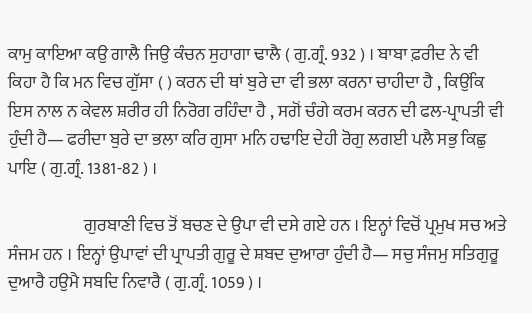ਕਾਮੁ ਕਾਇਆ ਕਉ ਗਾਲੈ ਜਿਉ ਕੰਚਨ ਸੁਹਾਗਾ ਢਾਲੈ ( ਗੁ.ਗ੍ਰੰ. 932 ) । ਬਾਬਾ ਫ਼ਰੀਦ ਨੇ ਵੀ ਕਿਹਾ ਹੈ ਕਿ ਮਨ ਵਿਚ ਗੁੱਸਾ ( ) ਕਰਨ ਦੀ ਥਾਂ ਬੁਰੇ ਦਾ ਵੀ ਭਲਾ ਕਰਨਾ ਚਾਹੀਦਾ ਹੈ , ਕਿਉਂਕਿ ਇਸ ਨਾਲ ਨ ਕੇਵਲ ਸ਼ਰੀਰ ਹੀ ਨਿਰੋਗ ਰਹਿੰਦਾ ਹੈ , ਸਗੋਂ ਚੰਗੇ ਕਰਮ ਕਰਨ ਦੀ ਫਲ-ਪ੍ਰਾਪਤੀ ਵੀ ਹੁੰਦੀ ਹੈ— ਫਰੀਦਾ ਬੁਰੇ ਦਾ ਭਲਾ ਕਰਿ ਗੁਸਾ ਮਨਿ ਹਢਾਇ ਦੇਹੀ ਰੋਗੁ ਲਗਈ ਪਲੈ ਸਭੁ ਕਿਛੁ ਪਾਇ ( ਗੁ.ਗ੍ਰੰ. 1381-82 ) ।

                      ਗੁਰਬਾਣੀ ਵਿਚ ਤੋਂ ਬਚਣ ਦੇ ਉਪਾ ਵੀ ਦਸੇ ਗਏ ਹਨ । ਇਨ੍ਹਾਂ ਵਿਚੋਂ ਪ੍ਰਮੁਖ ਸਚ ਅਤੇ ਸੰਜਮ ਹਨ । ਇਨ੍ਹਾਂ ਉਪਾਵਾਂ ਦੀ ਪ੍ਰਾਪਤੀ ਗੁਰੂ ਦੇ ਸ਼ਬਦ ਦੁਆਰਾ ਹੁੰਦੀ ਹੈ— ਸਚੁ ਸੰਜਮੁ ਸਤਿਗੁਰੂ ਦੁਆਰੈ ਹਉਮੈ ਸਬਦਿ ਨਿਵਾਰੈ ( ਗੁ.ਗ੍ਰੰ. 1059 ) ।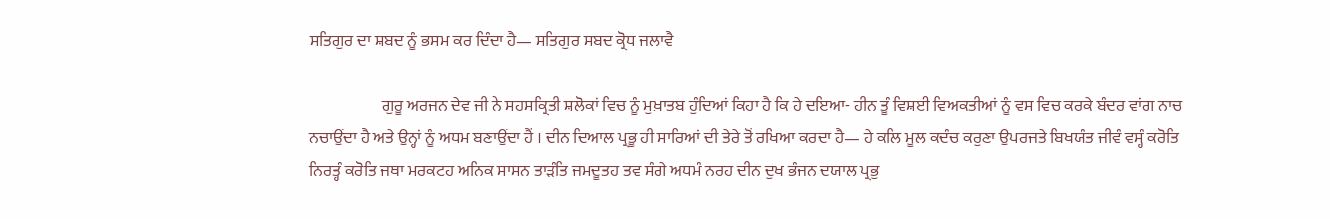ਸਤਿਗੁਰ ਦਾ ਸ਼ਬਦ ਨੂੰ ਭਸਮ ਕਰ ਦਿੰਦਾ ਹੈ— ਸਤਿਗੁਰ ਸਬਦ ਕ੍ਰੋਧ ਜਲਾਵੈ

                      ਗੁਰੂ ਅਰਜਨ ਦੇਵ ਜੀ ਨੇ ਸਹਸਕ੍ਰਿਤੀ ਸ਼ਲੋਕਾਂ ਵਿਚ ਨੂੰ ਮੁਖ਼ਾਤਬ ਹੁੰਦਿਆਂ ਕਿਹਾ ਹੈ ਕਿ ਹੇ ਦਇਆ- ਹੀਨ ਤੂੰ ਵਿਸ਼ਈ ਵਿਅਕਤੀਆਂ ਨੂੰ ਵਸ ਵਿਚ ਕਰਕੇ ਬੰਦਰ ਵਾਂਗ ਨਾਚ ਨਚਾਉਂਦਾ ਹੈ ਅਤੇ ਉਨ੍ਹਾਂ ਨੂੰ ਅਧਮ ਬਣਾਉਂਦਾ ਹੈਂ । ਦੀਨ ਦਿਆਲ ਪ੍ਰਭੂ ਹੀ ਸਾਰਿਆਂ ਦੀ ਤੇਰੇ ਤੋਂ ਰਖਿਆ ਕਰਦਾ ਹੈ— ਹੇ ਕਲਿ ਮੂਲ ਕਦੰਚ ਕਰੁਣਾ ਉਪਰਜਤੇ ਬਿਖਯੰਤ ਜੀਵੰ ਵਸ੍ਹੰ ਕਰੋਤਿ ਨਿਰਤ੍ਹੰ ਕਰੋਤਿ ਜਥਾ ਮਰਕਟਹ ਅਨਿਕ ਸਾਸਨ ਤਾੜੰਤਿ ਜਮਦੂਤਹ ਤਵ ਸੰਗੇ ਅਧਮੰ ਨਰਹ ਦੀਨ ਦੁਖ ਭੰਜਨ ਦਯਾਲ ਪ੍ਰਭੁ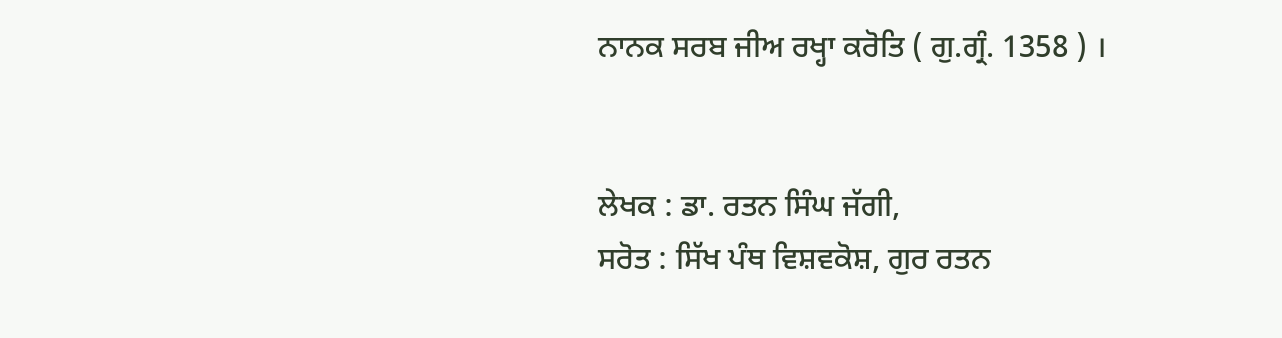ਨਾਨਕ ਸਰਬ ਜੀਅ ਰਖ੍ਹਾ ਕਰੋਤਿ ( ਗੁ.ਗ੍ਰੰ. 1358 ) ।


ਲੇਖਕ : ਡਾ. ਰਤਨ ਸਿੰਘ ਜੱਗੀ,
ਸਰੋਤ : ਸਿੱਖ ਪੰਥ ਵਿਸ਼ਵਕੋਸ਼, ਗੁਰ ਰਤਨ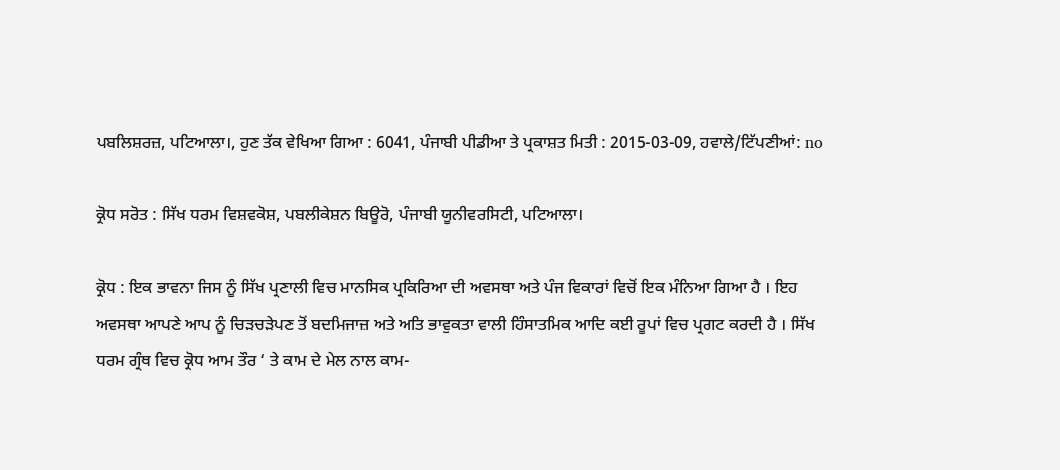ਪਬਲਿਸ਼ਰਜ਼, ਪਟਿਆਲਾ।, ਹੁਣ ਤੱਕ ਵੇਖਿਆ ਗਿਆ : 6041, ਪੰਜਾਬੀ ਪੀਡੀਆ ਤੇ ਪ੍ਰਕਾਸ਼ਤ ਮਿਤੀ : 2015-03-09, ਹਵਾਲੇ/ਟਿੱਪਣੀਆਂ: no

ਕ੍ਰੋਧ ਸਰੋਤ : ਸਿੱਖ ਧਰਮ ਵਿਸ਼ਵਕੋਸ਼, ਪਬਲੀਕੇਸ਼ਨ ਬਿਊਰੋ, ਪੰਜਾਬੀ ਯੂਨੀਵਰਸਿਟੀ, ਪਟਿਆਲਾ।

ਕ੍ਰੋਧ : ਇਕ ਭਾਵਨਾ ਜਿਸ ਨੂੰ ਸਿੱਖ ਪ੍ਰਣਾਲੀ ਵਿਚ ਮਾਨਸਿਕ ਪ੍ਰਕਿਰਿਆ ਦੀ ਅਵਸਥਾ ਅਤੇ ਪੰਜ ਵਿਕਾਰਾਂ ਵਿਚੋਂ ਇਕ ਮੰਨਿਆ ਗਿਆ ਹੈ । ਇਹ ਅਵਸਥਾ ਆਪਣੇ ਆਪ ਨੂੰ ਚਿੜਚੜੇਪਣ ਤੋਂ ਬਦਮਿਜਾਜ਼ ਅਤੇ ਅਤਿ ਭਾਵੁਕਤਾ ਵਾਲੀ ਹਿੰਸਾਤਮਿਕ ਆਦਿ ਕਈ ਰੂਪਾਂ ਵਿਚ ਪ੍ਰਗਟ ਕਰਦੀ ਹੈ । ਸਿੱਖ ਧਰਮ ਗ੍ਰੰਥ ਵਿਚ ਕ੍ਰੋਧ ਆਮ ਤੌਰ ‘ ਤੇ ਕਾਮ ਦੇ ਮੇਲ ਨਾਲ ਕਾਮ-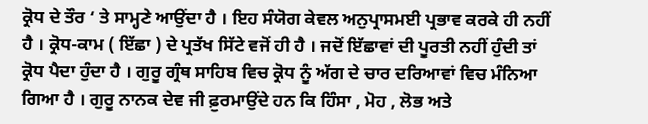ਕ੍ਰੋਧ ਦੇ ਤੌਰ ‘ ਤੇ ਸਾਮ੍ਹਣੇ ਆਉਂਦਾ ਹੈ । ਇਹ ਸੰਯੋਗ ਕੇਵਲ ਅਨੁਪ੍ਰਾਸਮਈ ਪ੍ਰਭਾਵ ਕਰਕੇ ਹੀ ਨਹੀਂ ਹੈ । ਕ੍ਰੋਧ-ਕਾਮ ( ਇੱਛਾ ) ਦੇ ਪ੍ਰਤੱਖ ਸਿੱਟੇ ਵਜੋਂ ਹੀ ਹੈ । ਜਦੋਂ ਇੱਛਾਵਾਂ ਦੀ ਪੂਰਤੀ ਨਹੀਂ ਹੁੰਦੀ ਤਾਂ ਕ੍ਰੋਧ ਪੈਦਾ ਹੁੰਦਾ ਹੈ । ਗੁਰੂ ਗ੍ਰੰਥ ਸਾਹਿਬ ਵਿਚ ਕ੍ਰੋਧ ਨੂੰ ਅੱਗ ਦੇ ਚਾਰ ਦਰਿਆਵਾਂ ਵਿਚ ਮੰਨਿਆ ਗਿਆ ਹੈ । ਗੁਰੂ ਨਾਨਕ ਦੇਵ ਜੀ ਫ਼ੁਰਮਾਉਂਦੇ ਹਨ ਕਿ ਹਿੰਸਾ , ਮੋਹ , ਲੋਭ ਅਤੇ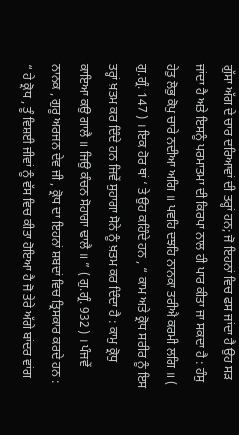ਗੁੱਸਾ ਅੱਗ ਦੇ ਚਾਰ ਦਰਿਆਵਾਂ ਦੀ ਤਰ੍ਹਾਂ ਹਨ; ਜੋ ਇਹਨਾਂ ਵਿਚ ਫਸ ਜਾਂਦਾ ਹੈ ਉਹ ਸੜ ਜਾਂਦਾ ਹੈ ਅਤੇ ਇਸਨੂੰ ਪਰਮਾਤਮਾ ਦੀ ਕਿਰਪਾ ਨਾਲ ਹੀ ਪਾਰ ਕੀਤਾ ਜਾ ਸਕਦਾ ਹੈ : ਹੰਸੁ ਹੇਤੁ ਲੋਭੁ ਕੋਪੁ ਚਾਰੇ ਨਦੀਆ ਅਗਿ ॥ ਪਵਹਿ ਦਝਹਿ ਨਾਨਕਾ ਤਰੀਐ ਕਰਮੀ ਲਗਿ ॥ ( ਗੁ.ਗ੍ਰੰ. 147 ) । ਇਕ ਹੋਰ ਥਾਂ ‘ ਤੇ ਉਹ ਕਹਿੰਦੇ ਹਨ , “ ਕਾਮ ਅਤੇ ਕ੍ਰੋਧ ਸਰੀਰ ਨੂੰ ਇਸ ਤਰ੍ਹਾਂ ਖ਼ਤਮ ਕਰ ਦਿੰਦੇ ਹਨ ਜਿਵੇਂ ਸੁਹਾਗਾ ਸੋਨੇ ਨੂੰ ਖ਼ਤਮ ਕਰ ਦਿੰਦਾ ਹੈ : ਕਾਮੁ ਕ੍ਰੋਧੁ ਕਾਇਆ ਕਉ ਗਾਲੈ ॥ ਜਿਉ ਕੰਚਨ ਸੋਹਾਗਾ ਢਾਲੈ ॥ ” ( ਗੁ.ਗ੍ਰੰ. 932 ) । ਪੰਜਵੇਂ ਨਾਨਕ , ਗੁਰੂ ਅਰਜਨ ਦੇਵ ਜੀ , ਕ੍ਰੋਧ ਦਾ ਇਹਨਾਂ ਸ਼ਬਦਾਂ ਵਿਚ ਤ੍ਰਿਸਕਾਰ ਕਰਦੇ ਹਨ : “ ਹੇ ਕ੍ਰੋਧ , ਤੂੰ ਵਿਸ਼ਈ ਜੀਵਾਂ ਨੂੰ ਵੱਸ ਵਿਚ ਕੀਤਾ ਹੋਇਆ ਹੈ ਜੋ ਤੇਰੇ ਅੱਗੇ ਬਾਂਦਰ ਵਾਂਗ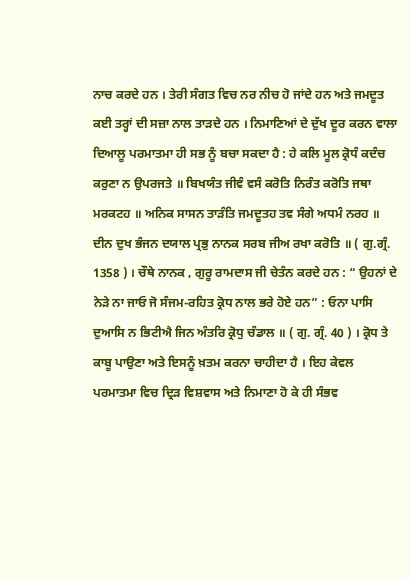ਨਾਚ ਕਰਦੇ ਹਨ । ਤੇਰੀ ਸੰਗਤ ਵਿਚ ਨਰ ਨੀਚ ਹੋ ਜਾਂਦੇ ਹਨ ਅਤੇ ਜਮਦੂਤ ਕਈ ਤਰ੍ਹਾਂ ਦੀ ਸਜ਼ਾ ਨਾਲ ਤਾੜਦੇ ਹਨ । ਨਿਮਾਣਿਆਂ ਦੇ ਦੁੱਖ ਦੂਰ ਕਰਨ ਵਾਲਾ ਦਿਆਲੂ ਪਰਮਾਤਮਾ ਹੀ ਸਭ ਨੂੰ ਬਚਾ ਸਕਦਾ ਹੈ : ਹੇ ਕਲਿ ਮੂਲ ਕ੍ਰੋਧੰ ਕਦੰਚ ਕਰੁਣਾ ਨ ਉਪਰਜਤੇ ॥ ਬਿਖਯੰਤ ਜੀਵੰ ਵਸੰ ਕਰੋਤਿ ਨਿਰੰਤ ਕਰੋਤਿ ਜਥਾ ਮਰਕਟਹ ॥ ਅਨਿਕ ਸਾਸਨ ਤਾੜੰਤਿ ਜਮਦੂਤਹ ਤਵ ਸੰਗੇ ਅਧਮੰ ਨਰਹ ॥ ਦੀਨ ਦੁਖ ਭੰਜਨ ਦਯਾਲ ਪ੍ਰਭੁ ਨਾਨਕ ਸਰਬ ਜੀਅ ਰਖਾ ਕਰੋਤਿ ॥ ( ਗੁ.ਗ੍ਰੰ. 1358 ) । ਚੌਥੇ ਨਾਨਕ , ਗੁਰੂ ਰਾਮਦਾਸ ਜੀ ਚੇਤੰਨ ਕਰਦੇ ਹਨ : “ ਉਹਨਾਂ ਦੇ ਨੇੜੇ ਨਾ ਜਾਓ ਜੋ ਸੰਜਮ-ਰਹਿਤ ਕ੍ਰੋਧ ਨਾਲ ਭਰੇ ਹੋਏ ਹਨ” : ਓਨਾ ਪਾਸਿ ਦੁਆਸਿ ਨ ਭਿਟੀਐ ਜਿਨ ਅੰਤਰਿ ਕ੍ਰੋਧੁ ਚੰਡਾਲ ॥ ( ਗੁ. ਗ੍ਰੰ. 40 ) । ਕ੍ਰੋਧ ਤੇ ਕਾਬੂ ਪਾਉਣਾ ਅਤੇ ਇਸਨੂੰ ਖ਼ਤਮ ਕਰਨਾ ਚਾਹੀਦਾ ਹੈ । ਇਹ ਕੇਵਲ ਪਰਮਾਤਮਾ ਵਿਚ ਦ੍ਰਿੜ ਵਿਸ਼ਵਾਸ ਅਤੇ ਨਿਮਾਣਾ ਹੋ ਕੇ ਹੀ ਸੰਭਵ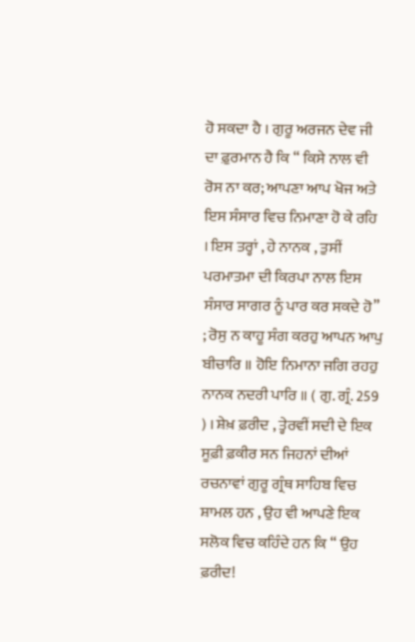ਹੋ ਸਕਦਾ ਹੈ । ਗੁਰੂ ਅਰਜਨ ਦੇਵ ਜੀ ਦਾ ਫ਼ੁਰਮਾਨ ਹੈ ਕਿ “ ਕਿਸੇ ਨਾਲ ਵੀ ਰੋਸ ਨਾ ਕਰ; ਆਪਣਾ ਆਪ ਖੋਜ ਅਤੇ ਇਸ ਸੰਸਾਰ ਵਿਚ ਨਿਮਾਣਾ ਹੋ ਕੇ ਰਹਿ । ਇਸ ਤਰ੍ਹਾਂ , ਹੇ ਨਾਨਕ , ਤੁਸੀਂ ਪਰਮਾਤਮਾ ਦੀ ਕਿਰਪਾ ਨਾਲ ਇਸ ਸੰਸਾਰ ਸਾਗਰ ਨੂੰ ਪਾਰ ਕਰ ਸਕਦੇ ਹੋ” ; ਰੋਸੁ ਨ ਕਾਹੂ ਸੰਗ ਕਰਹੁ ਆਪਨ ਆਪੁ ਬੀਚਾਰਿ ॥ ਹੋਇ ਨਿਮਾਨਾ ਜਗਿ ਰਹਹੁ ਨਾਨਕ ਨਦਰੀ ਪਾਰਿ ॥ ( ਗੁ. ਗ੍ਰੰ. 259 ) । ਸ਼ੇਖ਼ ਫ਼ਰੀਦ , ਤ੍ਹੇਰਵੀਂ ਸਦੀ ਦੇ ਇਕ ਸੂਫ਼ੀ ਫ਼ਕੀਰ ਸਨ ਜਿਹਨਾਂ ਦੀਆਂ ਰਚਨਾਵਾਂ ਗੁਰੂ ਗ੍ਰੰਥ ਸਾਹਿਬ ਵਿਚ ਸ਼ਾਮਲ ਹਨ , ਉਹ ਵੀ ਆਪਣੇ ਇਕ ਸਲੋਕ ਵਿਚ ਕਹਿੰਦੇ ਹਨ ਕਿ “ ਉਹ ਫ਼ਰੀਦ!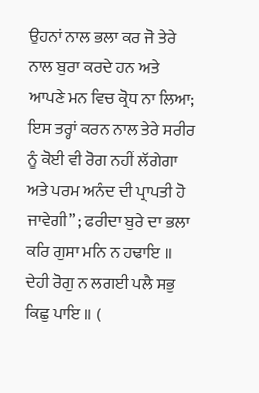ਉਹਨਾਂ ਨਾਲ ਭਲਾ ਕਰ ਜੋ ਤੇਰੇ ਨਾਲ ਬੁਰਾ ਕਰਦੇ ਹਨ ਅਤੇ ਆਪਣੇ ਮਨ ਵਿਚ ਕ੍ਰੋਧ ਨਾ ਲਿਆ; ਇਸ ਤਰ੍ਹਾਂ ਕਰਨ ਨਾਲ ਤੇਰੇ ਸਰੀਰ ਨੂੰ ਕੋਈ ਵੀ ਰੋਗ ਨਹੀਂ ਲੱਗੇਗਾ ਅਤੇ ਪਰਮ ਅਨੰਦ ਦੀ ਪ੍ਰਾਪਤੀ ਹੋ ਜਾਵੇਗੀ” ; ਫਰੀਦਾ ਬੁਰੇ ਦਾ ਭਲਾ ਕਰਿ ਗੁਸਾ ਮਨਿ ਨ ਹਢਾਇ ॥ ਦੇਹੀ ਰੋਗੁ ਨ ਲਗਈ ਪਲੈ ਸਭੁ ਕਿਛੁ ਪਾਇ ॥ (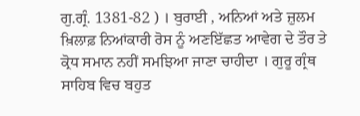ਗੁ.ਗ੍ਰੰ. 1381-82 ) । ਬੁਰਾਈ , ਅਨਿਆਂ ਅਤੇ ਜ਼ੁਲਮ ਖ਼ਿਲਾਫ਼ ਨਿਆਂਕਾਰੀ ਰੋਸ ਨੂੰ ਅਣਇੱਛਤ ਆਵੇਗ ਦੇ ਤੌਰ ਤੇ ਕ੍ਰੋਧ ਸਮਾਨ ਨਹੀਂ ਸਮਝਿਆ ਜਾਣਾ ਚਾਹੀਦਾ । ਗੁਰੂ ਗ੍ਰੰਥ ਸਾਹਿਬ ਵਿਚ ਬਹੁਤ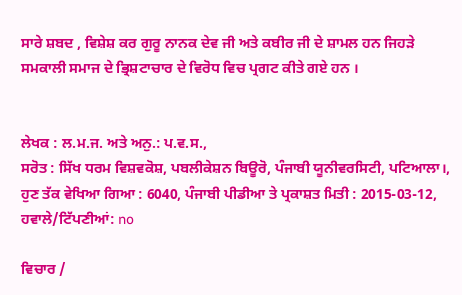ਸਾਰੇ ਸ਼ਬਦ , ਵਿਸ਼ੇਸ਼ ਕਰ ਗੁਰੂ ਨਾਨਕ ਦੇਵ ਜੀ ਅਤੇ ਕਬੀਰ ਜੀ ਦੇ ਸ਼ਾਮਲ ਹਨ ਜਿਹੜੇ ਸਮਕਾਲੀ ਸਮਾਜ ਦੇ ਭ੍ਰਿਸ਼ਟਾਚਾਰ ਦੇ ਵਿਰੋਧ ਵਿਚ ਪ੍ਰਗਟ ਕੀਤੇ ਗਏ ਹਨ ।


ਲੇਖਕ : ਲ.ਮ.ਜ. ਅਤੇ ਅਨੁ.: ਪ.ਵ.ਸ.,
ਸਰੋਤ : ਸਿੱਖ ਧਰਮ ਵਿਸ਼ਵਕੋਸ਼, ਪਬਲੀਕੇਸ਼ਨ ਬਿਊਰੋ, ਪੰਜਾਬੀ ਯੂਨੀਵਰਸਿਟੀ, ਪਟਿਆਲਾ।, ਹੁਣ ਤੱਕ ਵੇਖਿਆ ਗਿਆ : 6040, ਪੰਜਾਬੀ ਪੀਡੀਆ ਤੇ ਪ੍ਰਕਾਸ਼ਤ ਮਿਤੀ : 2015-03-12, ਹਵਾਲੇ/ਟਿੱਪਣੀਆਂ: no

ਵਿਚਾਰ /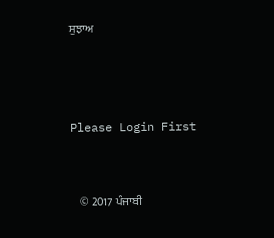ਸੁਝਾਅ



Please Login First


    © 2017 ਪੰਜਾਬੀ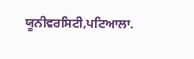ਯੂਨੀਵਰਸਿਟੀ,ਪਟਿਆਲਾ.